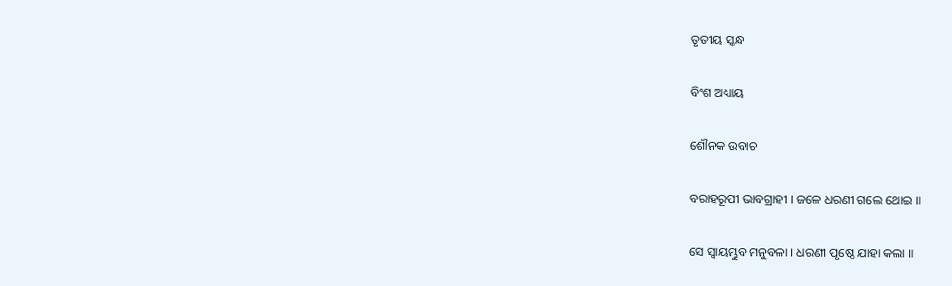ତୃତୀୟ ସ୍କନ୍ଧ

ବିଂଶ ଅଧ୍ୟାୟ

ଶୌନକ ଉବାଚ

ବରାହରୂପୀ ଭାବଗ୍ରାହୀ । ଜଳେ ଧରଣୀ ଗଲେ ଥୋଇ ॥

ସେ ସ୍ୱାୟମ୍ଭୁବ ମନୁବଳା । ଧରଣୀ ପୃଷ୍ଠେ ଯାହା କଲା ॥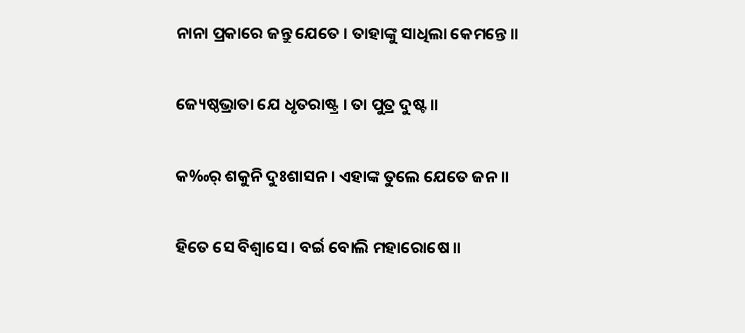ନାନା ପ୍ରକାରେ ଜନ୍ତୁ ଯେତେ । ତାହାଙ୍କୁ ସାଧିଲା କେମନ୍ତେ ॥

ଜ୍ୟେଷ୍ଠଭ୍ରାତା ଯେ ଧୃତରାଷ୍ଟ୍ର । ତା ପୁତ୍ର ଦୁଷ୍ଟ ॥

କ‰ର୍ ଶକୁନି ଦୁଃଶାସନ । ଏହାଙ୍କ ତୁଲେ ଯେତେ ଜନ ॥

ହିତେ ସେ ବିଶ୍ୱାସେ । ବର୍ଇ ବୋଲି ମହାରୋଷେ ॥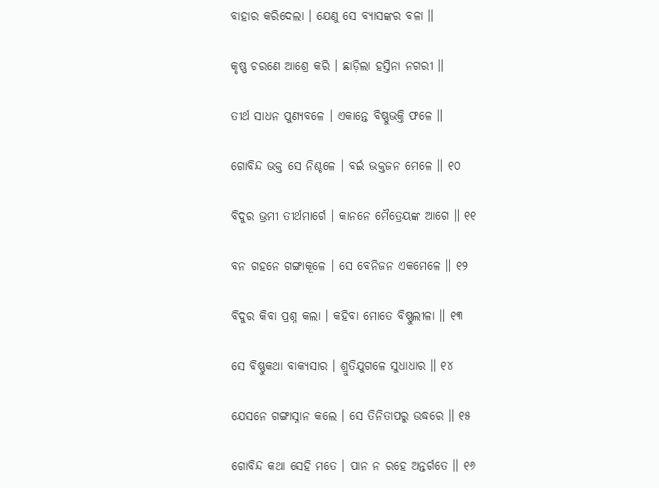ବାହାର କରିଦେଲା । ଯେଣୁ ସେ ବ୍ୟାସଙ୍କର ବଳା ॥

କୃଷ୍ଣ ଚରଣେ ଆଶ୍ରେ କରି । ଛାଡ଼ିଲା ହସ୍ତିନା ନଗରୀ ॥

ତୀର୍ଥ ସାଧନ ପୁଣ୍ୟବଳେ । ଏକାନ୍ତେ ବିଷ୍ଣୁଭକ୍ତି ଫଳେ ॥

ଗୋବିନ୍ଦ ଭକ୍ତ ସେ ନିଶ୍ଚଳେ । ବର୍ଇ ଭକ୍ତଜନ ମେଳେ ॥ ୧୦

ବିଦୁର ଭ୍ରମୀ ତୀର୍ଥମାର୍ଗେ । କାନନେ ମୈତ୍ରେୟଙ୍କ ଆଗେ ॥ ୧୧

ବନ ଗହନେ ଗଙ୍ଗାକୂଳେ । ସେ ବେନିଜନ ଏକମେଳେ ॥ ୧୨

ବିଦୁର କିବା ପ୍ରଶ୍ନ କଲା । କହିବା ମୋତେ ବିଷ୍ଣୁଲୀଳା ॥ ୧୩

ସେ ବିଷ୍ଣୁକଥା ବାକ୍ୟସାର । ଶ୍ରୁତିଯୁଗଳେ ସୁଧାଧାର ॥ ୧୪

ଯେସନେ ଗଙ୍ଗାସ୍ନାନ କଲେ । ସେ ତିନିତାପରୁ ଉଦ୍ଧରେ ॥ ୧୫

ଗୋବିନ୍ଦ କଥା ସେହି ମତେ । ପାନ ନ ରହେ ଅନ୍ତର୍ଗତେ ॥ ୧୬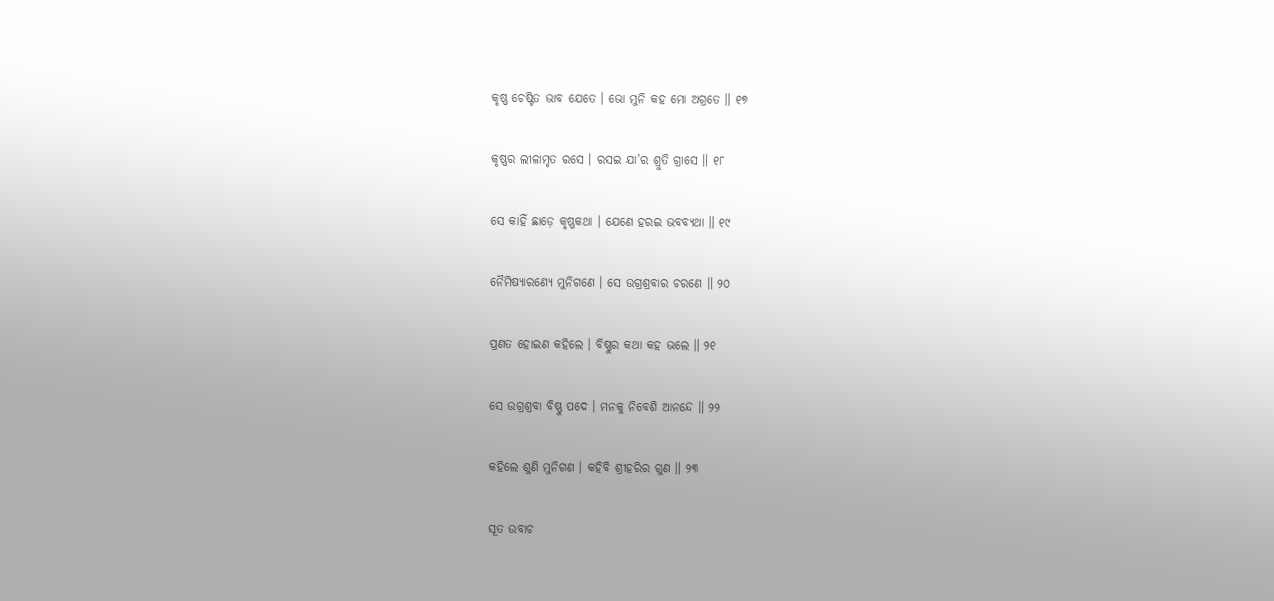କୃଷ୍ଣ ଚେଷ୍ଟିତ ଭାବ ଯେତେ । ଭୋ ମୁନି କହ ମୋ ଅଗ୍ରତେ ॥ ୧୭

କୃଷ୍ଣର ଲୀଳାମୃତ ରସେ । ରସଇ ଯା’ର ଶ୍ରୁତି ଗ୍ରାସେ ॥ ୧୮

ସେ କାହିଁ ଛାଡ଼େ କୃଷ୍ଣକଥା । ଯେଣେ ହରଇ ଭବବ୍ୟଥା ॥ ୧୯

ନୈମିଷ୍ୟାରଣ୍ୟେ ମୁନିଗଣେ । ସେ ଉଗ୍ରଶ୍ରବାର ଚରଣେ ॥ ୨୦

ପ୍ରଣତ ହୋଇଣ କହିଲେ । ବିଷ୍ଣୁର କଥା କହ ଭଲେ ॥ ୨୧

ସେ ଉଗ୍ରଶ୍ରବା ବିଷ୍ଣୁ ପଦେ । ମନକୁ ନିବେଶି ଆନନ୍ଦେ ॥ ୨୨

କହିଲେ ଶୁଣି ମୁନିଗଣ । କହିବି ଶ୍ରୀହରିର ଗୁଣ ॥ ୨୩

ସୂତ ଉବାଚ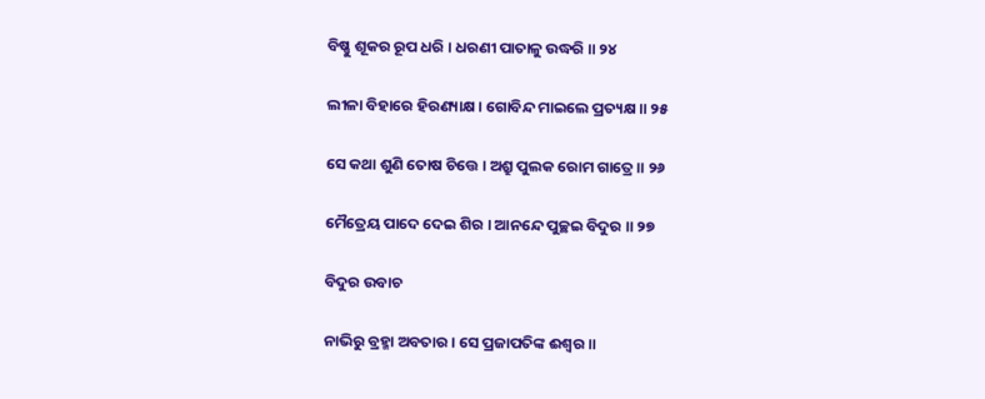ବିଷ୍ଣୁ ଶୂକର ରୂପ ଧରି । ଧରଣୀ ପାତାଳୁ ଉଦ୍ଧରି ॥ ୨୪

ଲୀଳା ବିହାରେ ହିରଣ୍ୟାକ୍ଷ । ଗୋବିନ୍ଦ ମାଇଲେ ପ୍ରତ୍ୟକ୍ଷ ॥ ୨୫

ସେ କଥା ଶୁଣି ତୋଷ ଚିତ୍ତେ । ଅଶ୍ରୁ ପୁଲକ ରୋମ ଗାତ୍ରେ ॥ ୨୬

ମୈତ୍ରେୟ ପାଦେ ଦେଇ ଶିର । ଆନନ୍ଦେ ପୁଚ୍ଛଇ ବିଦୁର ॥ ୨୭

ବିଦୁର ଉବାଚ

ନାଭିରୁ ବ୍ରହ୍ମା ଅବତାର । ସେ ପ୍ରଜାପତିଙ୍କ ଈଶ୍ୱର ॥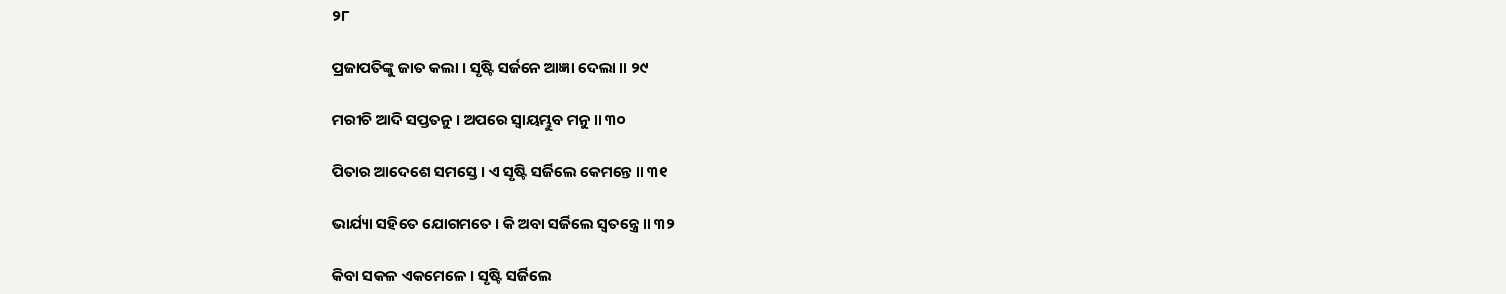୨୮

ପ୍ରଜାପତିଙ୍କୁ ଜାତ କଲା । ସୃଷ୍ଟି ସର୍ଜନେ ଆଜ୍ଞା ଦେଲା ॥ ୨୯

ମରୀଚି ଆଦି ସପ୍ତତନୁ । ଅପରେ ସ୍ୱାୟମ୍ଭୁବ ମନୁ ॥ ୩୦

ପିତାର ଆଦେଶେ ସମସ୍ତେ । ଏ ସୃଷ୍ଟି ସର୍ଜିଲେ କେମନ୍ତେ ॥ ୩୧

ଭାର୍ଯ୍ୟା ସହିତେ ଯୋଗମତେ । କି ଅବା ସର୍ଜିଲେ ସ୍ୱତନ୍ତ୍ରେ ॥ ୩୨

କିବା ସକଳ ଏକମେଳେ । ସୃଷ୍ଟି ସର୍ଜିଲେ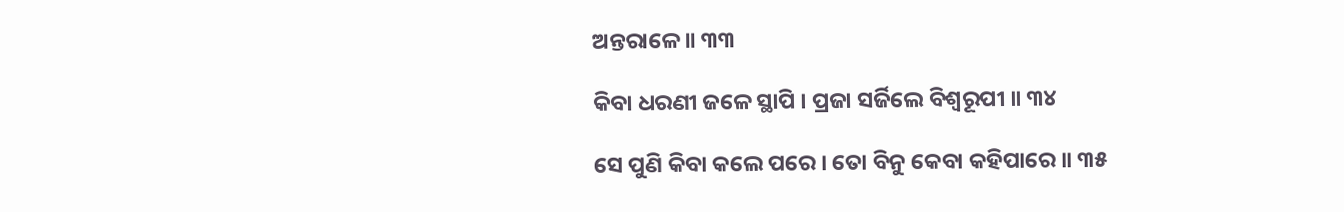ଅନ୍ତରାଳେ ॥ ୩୩

କିବା ଧରଣୀ ଜଳେ ସ୍ଥାପି । ପ୍ରଜା ସର୍ଜିଲେ ବିଶ୍ୱରୂପୀ ॥ ୩୪

ସେ ପୁଣି କିବା କଲେ ପରେ । ତୋ ବିନୁ କେବା କହିପାରେ ॥ ୩୫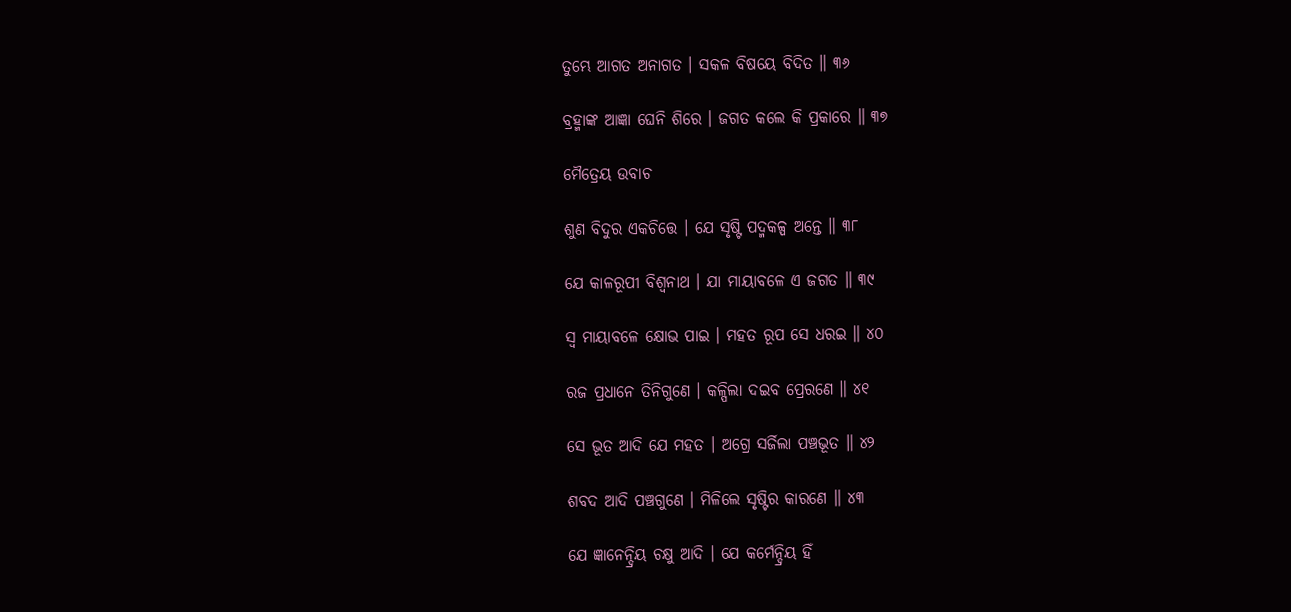ତୁମ୍ଭେ ଆଗତ ଅନାଗତ । ସକଳ ବିଷୟେ ବିଦିତ ॥ ୩୬

ବ୍ରହ୍ମାଙ୍କ ଆଜ୍ଞା ଘେନି ଶିରେ । ଜଗତ କଲେ କି ପ୍ରକାରେ ॥ ୩୭

ମୈତ୍ରେୟ ଉବାଚ

ଶୁଣ ବିଦୁର ଏକଚିତ୍ତେ । ଯେ ସୃଷ୍ଟି ପଦ୍ମକଳ୍ପ ଅନ୍ତେ ॥ ୩୮

ଯେ କାଳରୂପୀ ବିଶ୍ୱନାଥ । ଯା ମାୟାବଳେ ଏ ଜଗତ ॥ ୩୯

ସ୍ୱ ମାୟାବଳେ କ୍ଷୋଭ ପାଇ । ମହତ ରୂପ ସେ ଧରଇ ॥ ୪୦

ରଜ ପ୍ରଧାନେ ତିନିଗୁଣେ । କଳ୍ପିଲା ଦଇବ ପ୍ରେରଣେ ॥ ୪୧

ସେ ଭୂତ ଆଦି ଯେ ମହତ । ଅଗ୍ରେ ସର୍ଜିଲା ପଞ୍ଚଭୂତ ॥ ୪୨

ଶବଦ ଆଦି ପଞ୍ଚଗୁଣେ । ମିଳିଲେ ସୃଷ୍ଟିର କାରଣେ ॥ ୪୩

ଯେ ଜ୍ଞାନେନ୍ଦ୍ରିୟ ଚକ୍ଷୁ ଆଦି । ଯେ କର୍ମେନ୍ଦ୍ରିୟ ହିଁ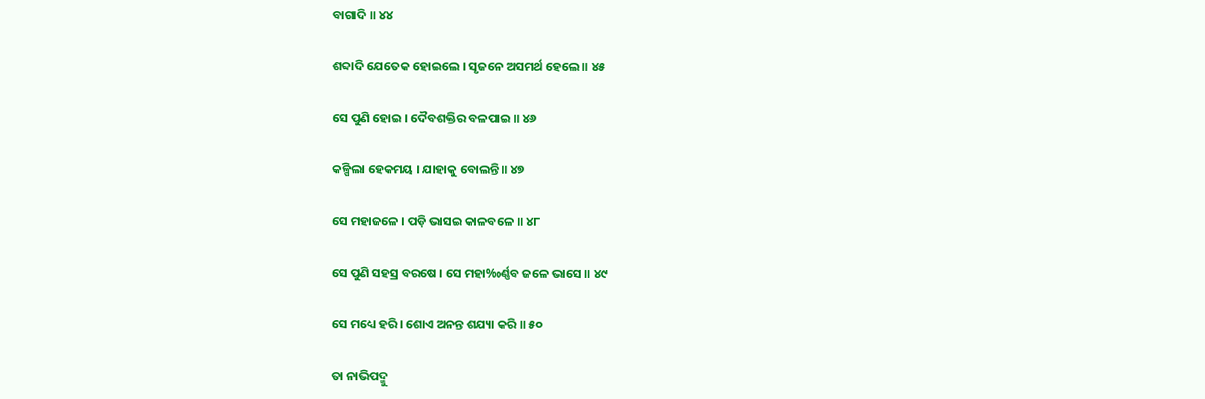ବାଗାଦି ॥ ୪୪

ଶବ୍ଦାଦି ଯେତେକ ହୋଇଲେ । ସୃଜନେ ଅସମର୍ଥ ହେଲେ ॥ ୪୫

ସେ ପୁଣି ହୋଇ । ଦୈବଶକ୍ତିର ବଳପାଇ ॥ ୪୬

କଳ୍ପିଲା ହେକମୟ । ଯାହାକୁ ବୋଲନ୍ତି ॥ ୪୭

ସେ ମହାଜଳେ । ପଡ଼ି ଭାସଇ କାଳବଳେ ॥ ୪୮

ସେ ପୁଣି ସହସ୍ର ବରଷେ । ସେ ମହା‰ର୍ଣ୍ଣବ ଜଳେ ଭାସେ ॥ ୪୯

ସେ ମଧ୍ୟେ ହରି । ଶୋଏ ଅନନ୍ତ ଶଯ୍ୟା କରି ॥ ୫୦

ତା ନାଭିପଦ୍ମୁ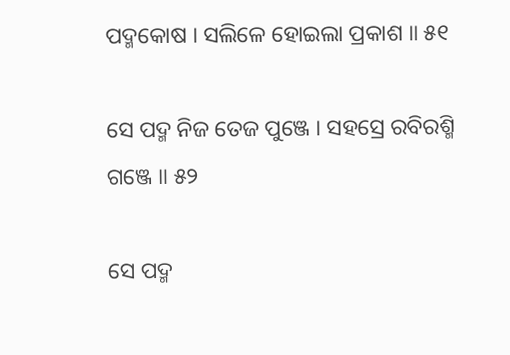ପଦ୍ମକୋଷ । ସଲିଳେ ହୋଇଲା ପ୍ରକାଶ ॥ ୫୧

ସେ ପଦ୍ମ ନିଜ ତେଜ ପୁଞ୍ଜେ । ସହସ୍ରେ ରବିରଶ୍ମି ଗଞ୍ଜେ ॥ ୫୨

ସେ ପଦ୍ମ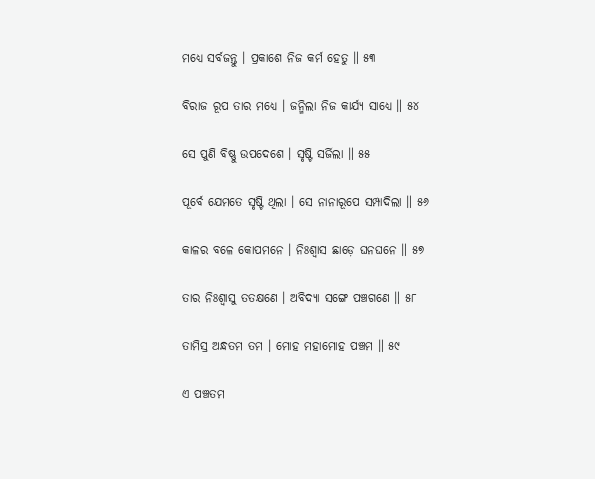ମଧ୍ୟେ ସର୍ବଜନ୍ତୁ । ପ୍ରକାଶେ ନିଜ କର୍ମ ହେତୁ ॥ ୫୩

ବିରାଜ ରୂପ ତାର ମଧ୍ୟେ । ଜନ୍ମିଲା ନିଜ କାର୍ଯ୍ୟ ସାଧ୍ୟେ ॥ ୫୪

ସେ ପୁଣି ବିଷ୍ଣୁ ଉପଦେଶେ । ସୃଷ୍ଟି ସର୍ଜିଲା ॥ ୫୫

ପୂର୍ବେ ଯେମତେ ସୃଷ୍ଟି ଥିଲା । ସେ ନାନାରୂପେ ସମ୍ପାଦିଲା ॥ ୫୬

କାଳର ବଳେ କୋପମନେ । ନିଃଶ୍ୱାସ ଛାଡ଼େ ଘନଘନେ ॥ ୫୭

ତାର ନିଃଶ୍ୱାସୁ ତତକ୍ଷଣେ । ଅବିଦ୍ୟା ସଙ୍ଗେ ପଞ୍ଚଗଣେ ॥ ୫୮

ତାମିସ୍ର ଅନ୍ଧତମ ତମ । ମୋହ ମହାମୋହ ପଞ୍ଚମ ॥ ୫୯

ଏ ପଞ୍ଚତମ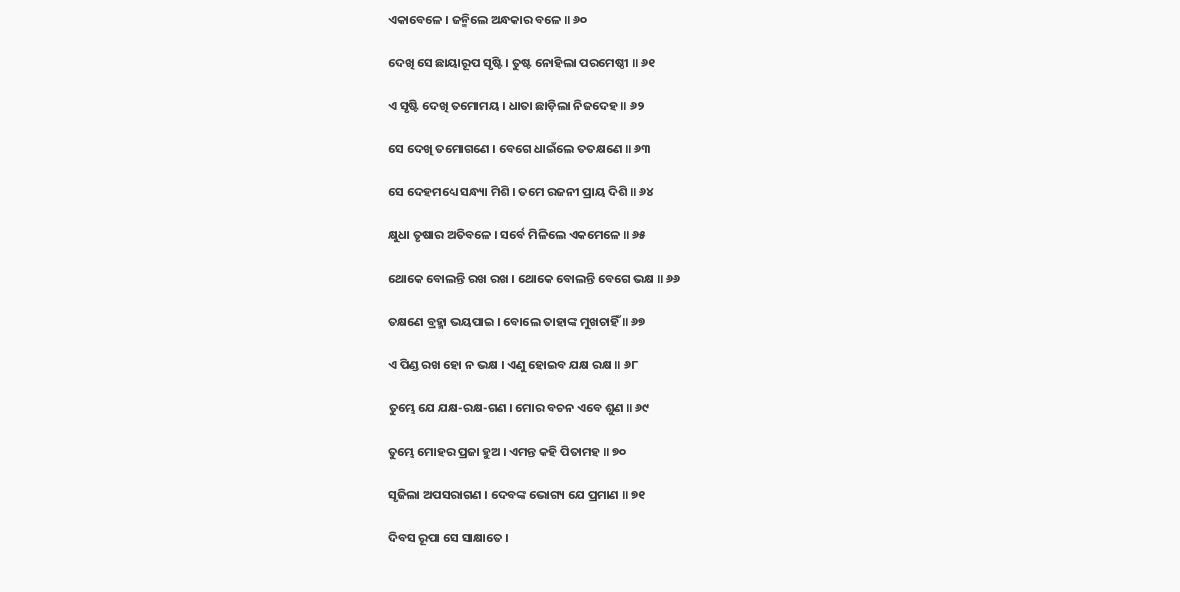ଏକାବେଳେ । ଜନ୍ମିଲେ ଅନ୍ଧକାର ବଳେ ॥ ୬୦

ଦେଖି ସେ ଛାୟାରୂପ ସୃଷ୍ଟି । ତୁଷ୍ଟ ନୋହିଲା ପରମେଷ୍ଠୀ ॥ ୬୧

ଏ ସୃଷ୍ଟି ଦେଖି ତମୋମୟ । ଧାତା ଛାଡ଼ିଲା ନିଜଦେହ ॥ ୬୨

ସେ ଦେଖି ତମୋଗଣେ । ବେଗେ ଧାଇଁଲେ ତତକ୍ଷଣେ ॥ ୬୩

ସେ ଦେହମଧ୍ୟେ ସନ୍ଧ୍ୟା ମିଶି । ତମେ ରଜନୀ ପ୍ରାୟ ଦିଶି ॥ ୬୪

କ୍ଷୁଧା ତୃଷାର ଅତିବଳେ । ସର୍ବେ ମିଳିଲେ ଏକମେଳେ ॥ ୬୫

ଥୋକେ ବୋଲନ୍ତି ରଖ ରଖ । ଥୋକେ ବୋଲନ୍ତି ବେଗେ ଭକ୍ଷ ॥ ୬୬

ତକ୍ଷଣେ ବ୍ରହ୍ମା ଭୟପାଇ । ବୋଲେ ତାହାଙ୍କ ମୁଖଚାହିଁ ॥ ୬୭

ଏ ପିଣ୍ଡ ରଖ ହୋ ନ ଭକ୍ଷ । ଏଣୁ ହୋଇବ ଯକ୍ଷ ରକ୍ଷ ॥ ୬୮

ତୁମ୍ଭେ ଯେ ଯକ୍ଷ-ରକ୍ଷ-ଗଣ । ମୋର ବଚନ ଏବେ ଶୁଣ ॥ ୬୯

ତୁମ୍ଭେ ମୋହର ପ୍ରଜା ହୁଅ । ଏମନ୍ତ କହି ପିତାମହ ॥ ୭୦

ସୃଜିଲା ଅପସରାଗଣ । ଦେବଙ୍କ ଭୋଗ୍ୟ ଯେ ପ୍ରମାଣ ॥ ୭୧

ଦିବସ ରୂପା ସେ ସାକ୍ଷାତେ ।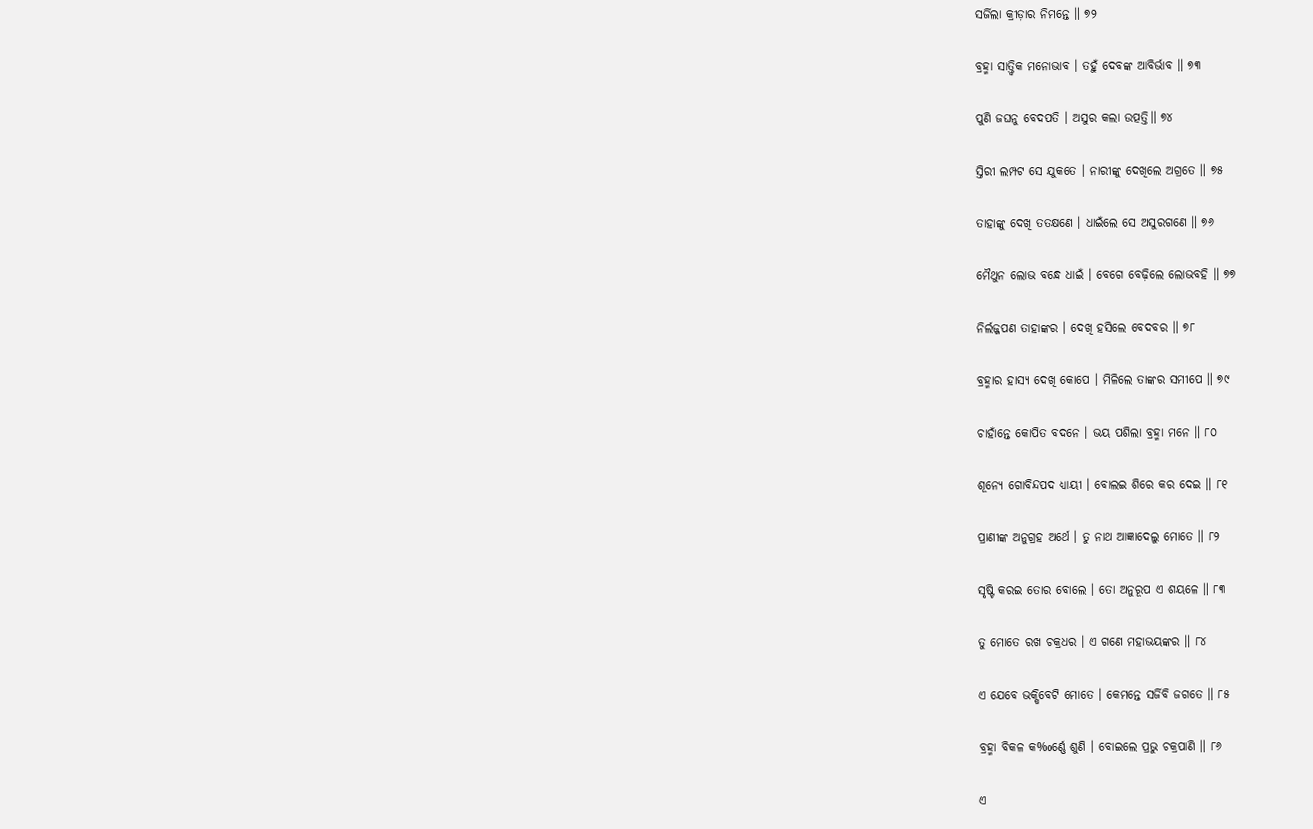ସର୍ଜିଲା କ୍ରୀଡ଼ାର ନିମନ୍ତେ ॥ ୭୨

ବ୍ରହ୍ମା ସା‌ତ୍ତ୍ବିକ ମନୋଭାବ । ତହୁଁ ଦେବଙ୍କ ଆବିର୍ଭାବ ॥ ୭୩

ପୁଣି ଜଘନୁ ବେଦପତି । ଅସୁର କଲା ଉତ୍ପତ୍ତି॥ ୭୪

ସ୍ତିରୀ ଲମ୍ପଟ ସେ ଯୁକତେ । ନାରୀଙ୍କୁ ଦେଖିଲେ ଅଗ୍ରତେ ॥ ୭୫

ତାହାଙ୍କୁ ଦେଖି ତତକ୍ଷଣେ । ଧାଇଁଲେ ସେ ଅସୁରଗଣେ ॥ ୭୬

ମୈଥୁନ ଲୋଭ ବନ୍ଧେ ଧାଇଁ । ବେଗେ ବେଢ଼ିଲେ ଲୋଭବହି ॥ ୭୭

ନିର୍ଲଜ୍ଜପଣ ତାହାଙ୍କର । ଦେଖି ହସିଲେ ବେଦବର ॥ ୭୮

ବ୍ରହ୍ମାର ହାସ୍ୟ ଦେଖି କୋପେ । ମିଳିଲେ ତାଙ୍କର ସମୀପେ ॥ ୭୯

ଚାହାଁନ୍ତେ କୋପିତ ବଦନେ । ଭୟ ପଶିଲା ବ୍ରହ୍ମା ମନେ ॥ ୮୦

ଶୂନ୍ୟେ ଗୋବିନ୍ଦପଦ ଧ୍ୟାୟୀ । ବୋଲଇ ଶିରେ କର ଦେଇ ॥ ୮୧

ପ୍ରାଣୀଙ୍କ ଅନୁଗ୍ରହ ଅର୍ଥେ । ତୁ ନାଥ ଆଜ୍ଞାଦେଲୁ ମୋତେ ॥ ୮୨

ସୃଷ୍ଟି କରଇ ତୋର ବୋଲେ । ତୋ ଅନୁରୂପ ଏ ଶୟଳେ ॥ ୮୩

ତୁ ମୋତେ ରଖ ଚକ୍ରଧର । ଏ ଗଣେ ମହାଭୟଙ୍କର ॥ ୮୪

ଏ ଯେବେ ଭକ୍ଷିବେଟି ମୋତେ । କେମନ୍ତେ ସର୍ଜିବି ଜଗତେ ॥ ୮୫

ବ୍ରହ୍ମା ବିକଳ କ‰ର୍ଣ୍ଣେ ଶୁଣି । ବୋଇଲେ ପ୍ରଭୁ ଚକ୍ରପାଣି ॥ ୮୬

ଏ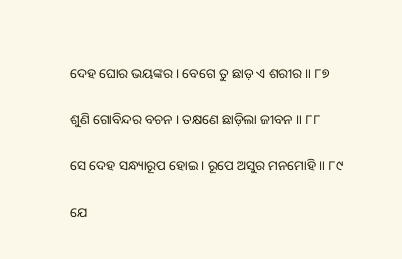ଦେହ ଘୋର ଭୟଙ୍କର । ବେଗେ ତୁ ଛାଡ଼ ଏ ଶରୀର ॥ ୮୭

ଶୁଣି ଗୋବିନ୍ଦର ବଚନ । ତକ୍ଷଣେ ଛାଡ଼ିଲା ଜୀବନ ॥ ୮୮

ସେ ଦେହ ସନ୍ଧ୍ୟାରୂପ ହୋଇ । ରୂପେ ଅସୁର ମନମୋହି ॥ ୮୯

ଯେ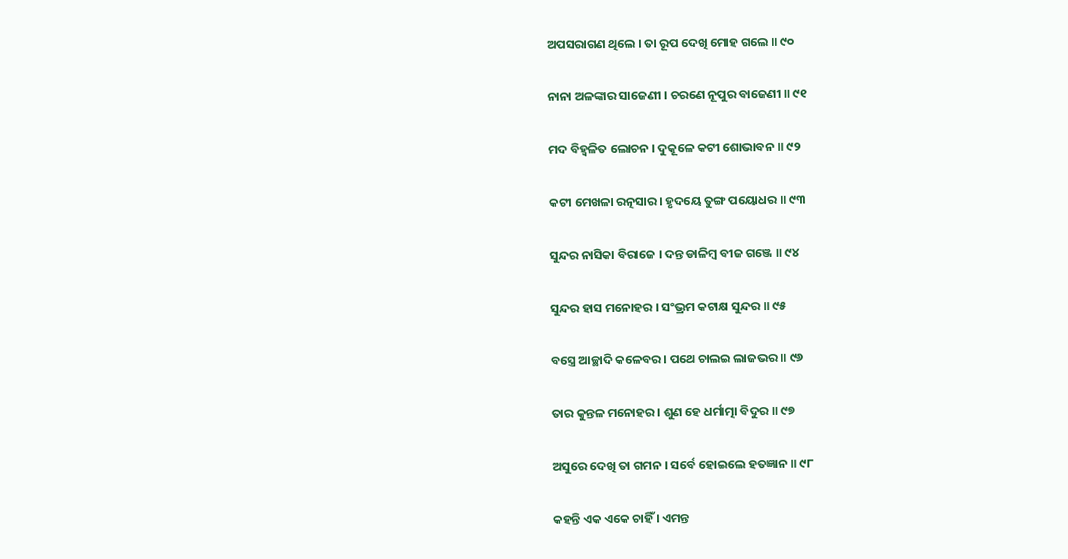ଅପସରାଗଣ ଥିଲେ । ତା ରୂପ ଦେଖି ମୋହ ଗଲେ ॥ ୯୦

ନାନା ଅଳଙ୍କାର ସାଜେଣୀ । ଚରଣେ ନୂପୁର ବାଜେଣୀ ॥ ୯୧

ମଦ ବିହ୍ୱଳିତ ଲୋଚନ । ଦୁକୂଳେ କଟୀ ଶୋଭାବନ ॥ ୯୨

କଟୀ ମେଖଳା ରତ୍ନସାର । ହୃଦୟେ ତୁଙ୍ଗ ପୟୋଧର ॥ ୯୩

ସୁନ୍ଦର ନାସିକା ବିରାଜେ । ଦନ୍ତ ଡାଳିମ୍ବ ବୀଜ ଗଞ୍ଜେ ॥ ୯୪

ସୁନ୍ଦର ହାସ ମନୋହର । ସଂଭ୍ରମ କଟାକ୍ଷ ସୁନ୍ଦର ॥ ୯୫

ବସ୍ତ୍ରେ ଆଚ୍ଛାଦି କଳେବର । ପଥେ ଚାଲଇ ଲାଜଭର ॥ ୯୬

ତାର କୁନ୍ତଳ ମନୋହର । ଶୁଣ ହେ ଧର୍ମାତ୍ମା ବିଦୁର ॥ ୯୭

ଅସୁରେ ଦେଖି ତା ଗମନ । ସର୍ବେ ହୋଇଲେ ହତଜ୍ଞାନ ॥ ୯୮

କହନ୍ତି ଏକ ଏକେ ଚାହିଁ । ଏମନ୍ତ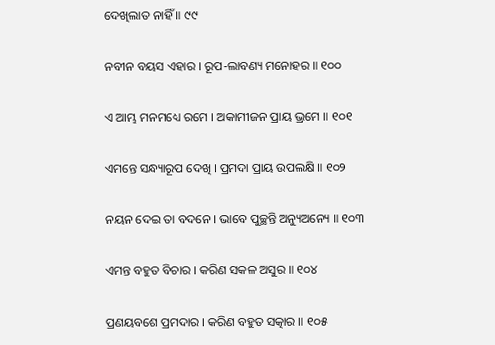ଦେଖିଲାତ ନାହିଁ ॥ ୯୯

ନବୀନ ବୟସ ଏହାର । ରୂପ-ଲାବଣ୍ୟ ମନୋହର ॥ ୧୦୦

ଏ ଆମ୍ଭ ମନମଧ୍ୟେ ରମେ । ଅକାମୀଜନ ପ୍ରାୟ ଭ୍ରମେ ॥ ୧୦୧

ଏମନ୍ତେ ସନ୍ଧ୍ୟାରୂପ ଦେଖି । ପ୍ରମଦା ପ୍ରାୟ ଉପଲକ୍ଷି ॥ ୧୦୨

ନୟନ ଦେଇ ତା ବଦନେ । ଭାବେ ପୁଚ୍ଛନ୍ତି ଅନ୍ୟୁଅନ୍ୟେ ॥ ୧୦୩

ଏମନ୍ତ ବହୁତ ବିଚାର । କରିଣ ସକଳ ଅସୁର ॥ ୧୦୪

ପ୍ରଣୟବଶେ ପ୍ରମଦାର । କରିଣ ବହୁତ ସତ୍କାର ॥ ୧୦୫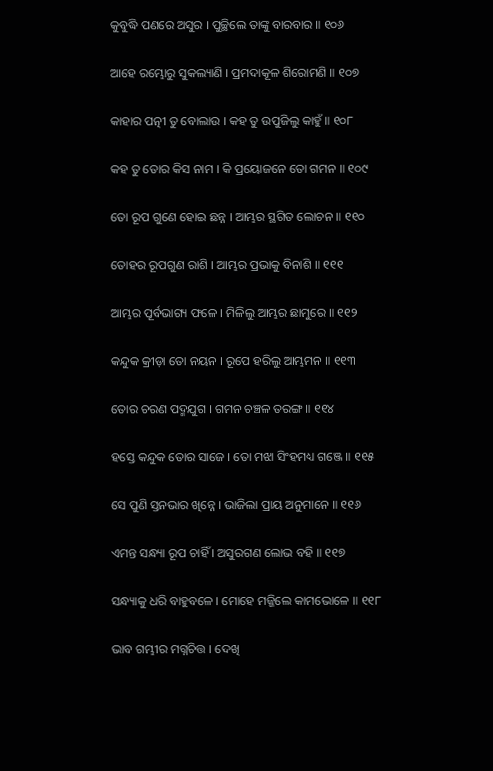କୁବୁଦ୍ଧି ପଣରେ ଅସୁର । ପୁଚ୍ଛିଲେ ତାଙ୍କୁ ବାରବାର ॥ ୧୦୬

ଆହେ ରମ୍ଭୋରୁ ସୁକଲ୍ୟାଣି । ପ୍ରମଦାକୂଳ ଶିରୋମଣି ॥ ୧୦୭

କାହାର ପତ୍ନୀ ତୁ ବୋଲାଉ । କହ ତୁ ଉପୁଜିଲୁ କାହୁଁ ॥ ୧୦୮

କହ ତୁ ତୋର କିସ ନାମ । କି ପ୍ରୟୋଜନେ ତୋ ଗମନ ॥ ୧୦୯

ତୋ ରୂପ ଗୁଣେ ହୋଇ ଛନ୍ନ । ଆମ୍ଭର ସ୍ଥଗିତ ଲୋଚନ ॥ ୧୧୦

ତୋହର ରୂପଗୁଣ ରାଶି । ଆମ୍ଭର ପ୍ରଭାକୁ ବିନାଶି ॥ ୧୧୧

ଆମ୍ଭର ପୂର୍ବଭାଗ୍ୟ ଫଳେ । ମିଳିଲୁ ଆମ୍ଭର ଛାମୁରେ ॥ ୧୧୨

କନ୍ଦୁକ କ୍ରୀଡ଼ା ତୋ ନୟନ । ରୂପେ ହରିଲୁ ଆମ୍ଭମନ ॥ ୧୧୩

ତୋର ଚରଣ ପଦ୍ମଯୁଗ । ଗମନ ଚଞ୍ଚଳ ତରଙ୍ଗ ॥ ୧୧୪

ହସ୍ତେ କନ୍ଦୁକ ତୋର ସାଜେ । ତୋ ମଝା ସିଂହମଧ୍ୟ ଗଞ୍ଜେ ॥ ୧୧୫

ସେ ପୁଣି ସ୍ତନଭାର ଖିନ୍ନେ । ଭାଜିଲା ପ୍ରାୟ ଅନୁମାନେ ॥ ୧୧୬

ଏମନ୍ତ ସନ୍ଧ୍ୟା ରୂପ ଚାହିଁ । ଅସୁରଗଣ ଲୋଭ ବହି ॥ ୧୧୭

ସନ୍ଧ୍ୟାକୁ ଧରି ବାହୁବଳେ । ମୋହେ ମଜ୍ଜିଲେ କାମଭୋଳେ ॥ ୧୧୮

ଭାବ ଗମ୍ଭୀର ମଗ୍ନଚିତ୍ତ । ଦେଖି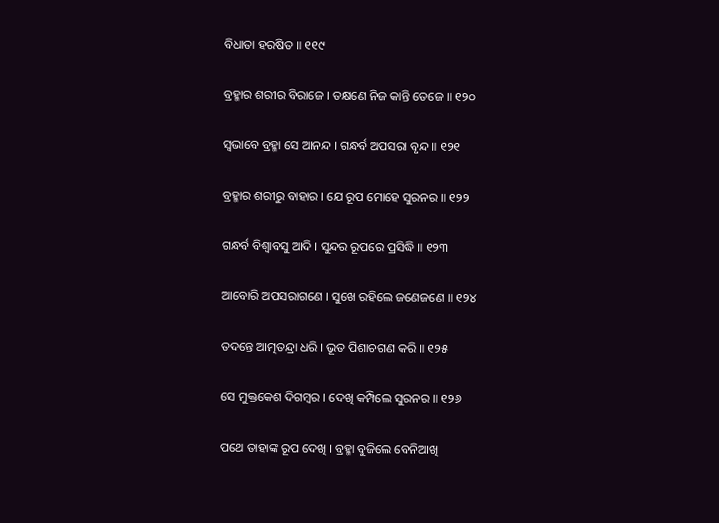ବିଧାତା ହରଷିତ ॥ ୧୧୯

ବ୍ରହ୍ମାର ଶରୀର ବିରାଜେ । ତକ୍ଷଣେ ନିଜ କାନ୍ତି ତେଜେ ॥ ୧୨୦

ସ୍ୱଭାବେ ବ୍ରହ୍ମା ସେ ଆନନ୍ଦ । ଗନ୍ଧର୍ବ ଅପସରା ବୃନ୍ଦ ॥ ୧୨୧

ବ୍ରହ୍ମାର ଶରୀରୁ ବାହାର । ଯେ ରୂପ ମୋହେ ସୁରନର ॥ ୧୨୨

ଗନ୍ଧର୍ବ ବିଶ୍ୱାବସୁ ଆଦି । ସୁନ୍ଦର ରୂପରେ ପ୍ରସିଦ୍ଧି ॥ ୧୨୩

ଆବୋରି ଅପସରାଗଣେ । ସୁଖେ ରହିଲେ ଜଣେଜଣେ ॥ ୧୨୪

ତଦନ୍ତେ ଆତ୍ମତନ୍ଦ୍ରା ଧରି । ଭୂତ ପିଶାଚଗଣ କରି ॥ ୧୨୫

ସେ ମୁକ୍ତକେଶ ଦିଗମ୍ବର । ଦେଖି କମ୍ପିଲେ ସୁରନର ॥ ୧୨୬

ପଥେ ତାହାଙ୍କ ରୂପ ଦେଖି । ବ୍ରହ୍ମା ବୁଜିଲେ ବେନିଆଖି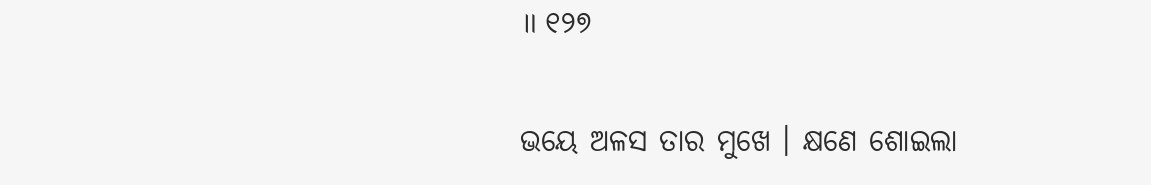॥ ୧୨୭

ଭୟେ ଅଳସ ତାର ମୁଖେ । କ୍ଷଣେ ଶୋଇଲା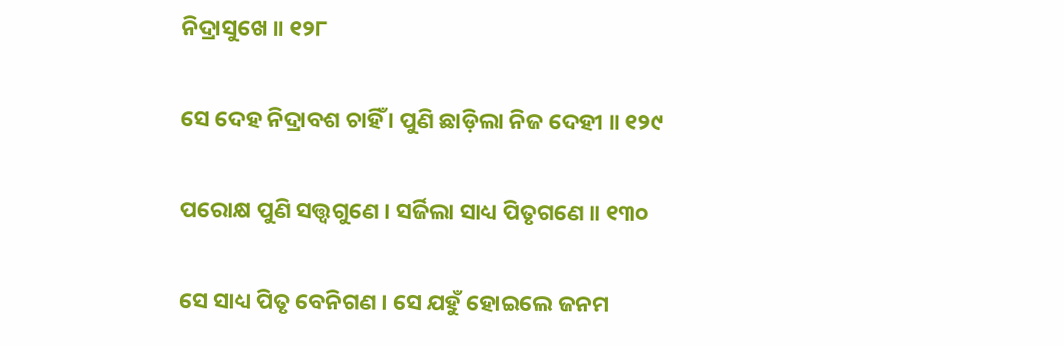ନିଦ୍ରାସୁଖେ ॥ ୧୨୮

ସେ ଦେହ ନିଦ୍ରାବଶ ଚାହିଁ । ପୁଣି ଛାଡ଼ିଲା ନିଜ ଦେହୀ ॥ ୧୨୯

ପରୋକ୍ଷ ପୁଣି ସତ୍ତ୍ବ‌ଗୁଣେ । ସର୍ଜିଲା ସାଧ୍ୟ ପିତୃଗଣେ ॥ ୧୩୦

ସେ ସାଧ୍ୟ ପିତୃ ବେନିଗଣ । ସେ ଯହୁଁ ହୋଇଲେ ଜନମ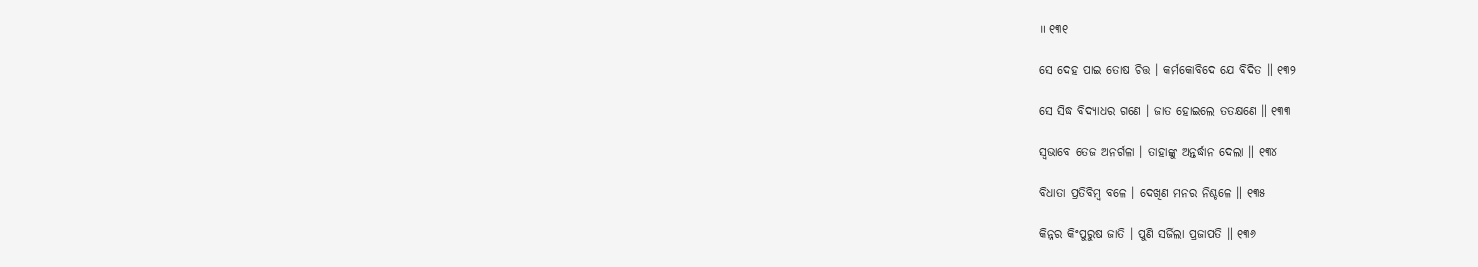॥ ୧୩୧

ସେ ଦେହ ପାଇ ତୋଷ ଚିତ୍ତ । କର୍ମକୋବିଦେ ଯେ ବିଦିତ ॥ ୧୩୨

ସେ ସିଦ୍ଧ ବିଦ୍ୟାଧର ଗଣେ । ଜାତ ହୋଇଲେ ତତକ୍ଷଣେ ॥ ୧୩୩

ସ୍ୱଭାବେ ତେଜ ଅନର୍ଗଳା । ତାହାଙ୍କୁ ଅନ୍ତର୍ଦ୍ଧାନ ଦେଲା ॥ ୧୩୪

ବିଧାତା ପ୍ରତିବିମ୍ବ ବଳେ । ଦେଖିଣ ମନର ନିଶ୍ଚଳେ ॥ ୧୩୫

କିନ୍ନର କିଂପୁରୁଷ ଜାତି । ପୁଣି ସର୍ଜିଲା ପ୍ରଜାପତି ॥ ୧୩୬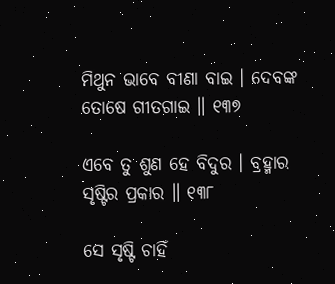ମିଥୁନ ଭାବେ ବୀଣା ବାଇ । ଦେବଙ୍କ ତୋଷେ ଗୀତଗାଇ ॥ ୧୩୭

ଏବେ ତୁ ଶୁଣ ହେ ବିଦୁର । ବ୍ରହ୍ମାର ସୃଷ୍ଟିର ପ୍ରକାର ॥ ୧୩୮

ସେ ସୃଷ୍ଟି ଚାହିଁ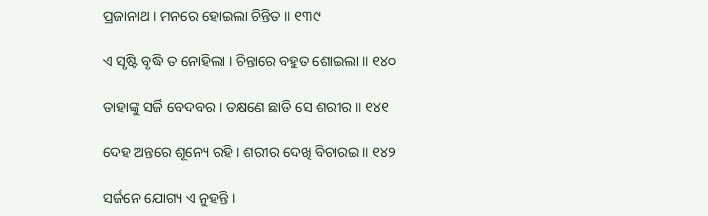ପ୍ରଜାନାଥ । ମନରେ ହୋଇଲା ଚିନ୍ତିତ ॥ ୧୩୯

ଏ ସୃଷ୍ଟି ବୃଦ୍ଧି ତ ନୋହିଲା । ଚିନ୍ତାରେ ବହୁତ ଶୋଇଲା ॥ ୧୪୦

ତାହାଙ୍କୁ ସର୍ଜି ବେଦବର । ତକ୍ଷଣେ ଛାଡି ସେ ଶରୀର ॥ ୧୪୧

ଦେହ ଅନ୍ତରେ ଶୂନ୍ୟେ ରହି । ଶରୀର ଦେଖି ବିଚାରଇ ॥ ୧୪୨

ସର୍ଜନେ ଯୋଗ୍ୟ ଏ ନୁହନ୍ତି ।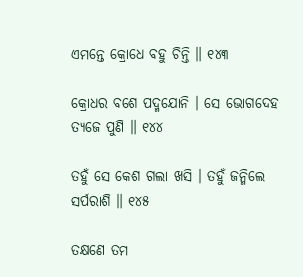ଏମନ୍ତେ କ୍ରୋଧେ ବହୁ ଚିନ୍ତି ॥ ୧୪୩

କ୍ରୋଧର ବଶେ ପଦ୍ମଯୋନି । ସେ ଭୋଗଦେହ ତ୍ୟଜେ ପୁଣି ॥ ୧୪୪

ତହୁଁ ସେ କେଶ ଗଲା ଖସି । ତହୁଁ ଜନ୍ମିଲେ ସର୍ପରାଶି ॥ ୧୪୫

ତକ୍ଷଣେ ତମ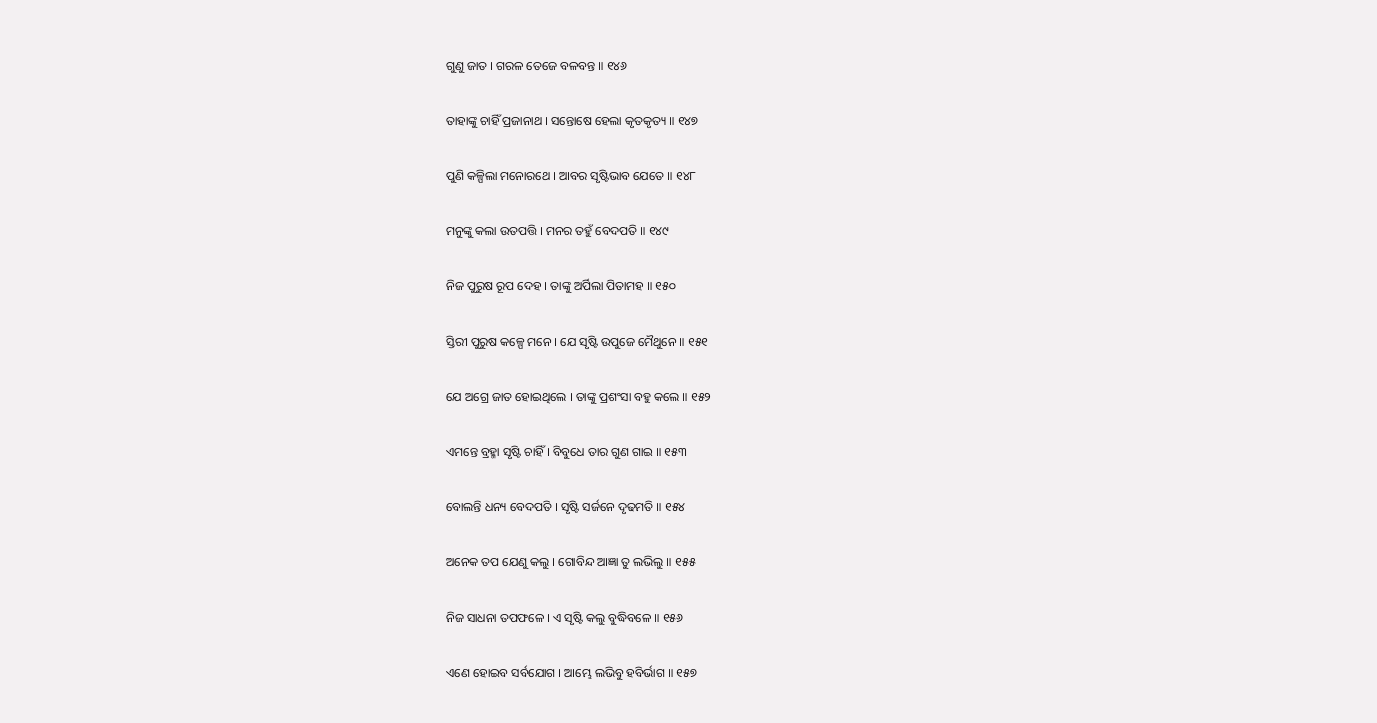ଗୁଣୁ ଜାତ । ଗରଳ ତେଜେ ବଳବନ୍ତ ॥ ୧୪୬

ତାହାଙ୍କୁ ଚାହିଁ ପ୍ରଜାନାଥ । ସନ୍ତୋଷେ ହେଲା କୃତକୃତ୍ୟ ॥ ୧୪୭

ପୁଣି କଳ୍ପିଲା ମନୋରଥେ । ଆବର ସୃଷ୍ଟିଭାବ ଯେତେ ॥ ୧୪୮

ମନୁଙ୍କୁ କଲା ଉତପତ୍ତି । ମନର ତହୁଁ ବେଦପତି ॥ ୧୪୯

ନିଜ ପୁରୁଷ ରୂପ ଦେହ । ତାଙ୍କୁ ଅର୍ପିଲା ପିତାମହ ॥ ୧୫୦

ସ୍ତିରୀ ପୁରୁଷ କଳ୍ପେ ମନେ । ଯେ ସୃଷ୍ଟି ଉପୁଜେ ମୈଥୁନେ ॥ ୧୫୧

ଯେ ଅଗ୍ରେ ଜାତ ହୋଇଥିଲେ । ତାଙ୍କୁ ପ୍ରଶଂସା ବହୁ କଲେ ॥ ୧୫୨

ଏମନ୍ତେ ବ୍ରହ୍ମା ସୃଷ୍ଟି ଚାହିଁ । ବିବୁଧେ ତାର ଗୁଣ ଗାଇ ॥ ୧୫୩

ବୋଲନ୍ତି ଧନ୍ୟ ବେଦପତି । ସୃଷ୍ଟି ସର୍ଜନେ ଦୃଢମତି ॥ ୧୫୪

ଅନେକ ତପ ଯେଣୁ କଲୁ । ଗୋବିନ୍ଦ ଆଜ୍ଞା ତୁ ଲଭିଲୁ ॥ ୧୫୫

ନିଜ ସାଧନା ତପଫଳେ । ଏ ସୃଷ୍ଟି କଲୁ ବୁଦ୍ଧିବଳେ ॥ ୧୫୬

ଏଣେ ହୋଇବ ସର୍ବଯୋଗ । ଆମ୍ଭେ ଲଭିବୁ ହବିର୍ଭାଗ ॥ ୧୫୭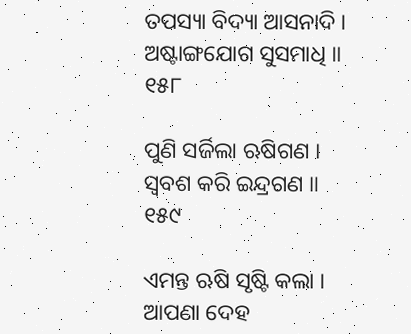ତପସ୍ୟା ବିଦ୍ୟା ଆସନାଦି । ଅଷ୍ଟାଙ୍ଗଯୋଗ ସୁସମାଧି ॥ ୧୫୮

ପୁଣି ସର୍ଜିଲା ଋଷିଗଣ । ସ୍ୱବଶ କରି ଇନ୍ଦ୍ରଗଣ ॥ ୧୫୯

ଏମନ୍ତ ଋଷି ସୃଷ୍ଟି କଲା । ଆପଣା ଦେହ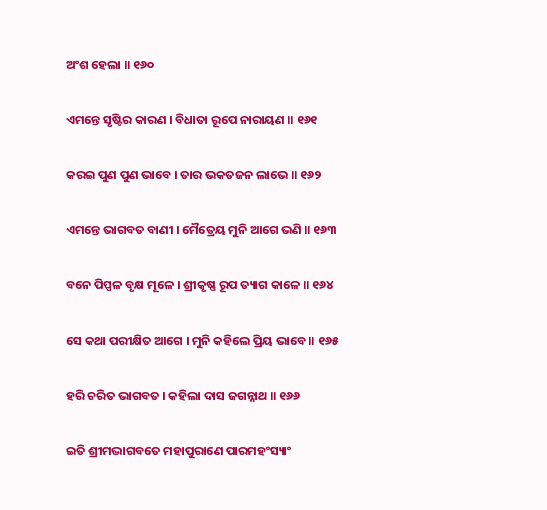ଅଂଶ ହେଲା ॥ ୧୬୦

ଏମନ୍ତେ ସୃଷ୍ଟିର କାରଣ । ବିଧାତା ରୂପେ ନାରାୟଣ ॥ ୧୬୧

କରଇ ପୁଣ ପୁଣ ଭାବେ । ତାର ଭକତଜନ ଲାଭେ ॥ ୧୬୨

ଏମନ୍ତେ ଭାଗବତ ବାଣୀ । ମୈତ୍ରେୟ ମୁନି ଆଗେ ଭଣି ॥ ୧୬୩

ବନେ ପିପ୍ପଳ ବୃକ୍ଷ ମୂଳେ । ଶ୍ରୀକୃଷ୍ଣ ରୂପ ତ୍ୟାଗ କାଳେ ॥ ୧୬୪

ସେ କଥା ପରୀକ୍ଷିତ ଆଗେ । ମୁନି କହିଲେ ପ୍ରିୟ ଭାବେ ॥ ୧୬୫

ହରି ଚରିତ ଭାଗବତ । କହିଲା ଦାସ ଜଗନ୍ନାଥ ॥ ୧୬୬

ଇତି ଶ୍ରୀମଦ୍ଭାଗବତେ ମହାପୁରାଣେ ପାରମହଂସ୍ୟାଂ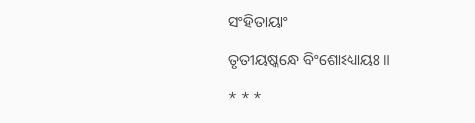ସଂହିତାୟାଂ

ତୃତୀୟଷ୍କନ୍ଧେ ବିଂଶୋଽଧ୍ୟାୟଃ ॥

* * *